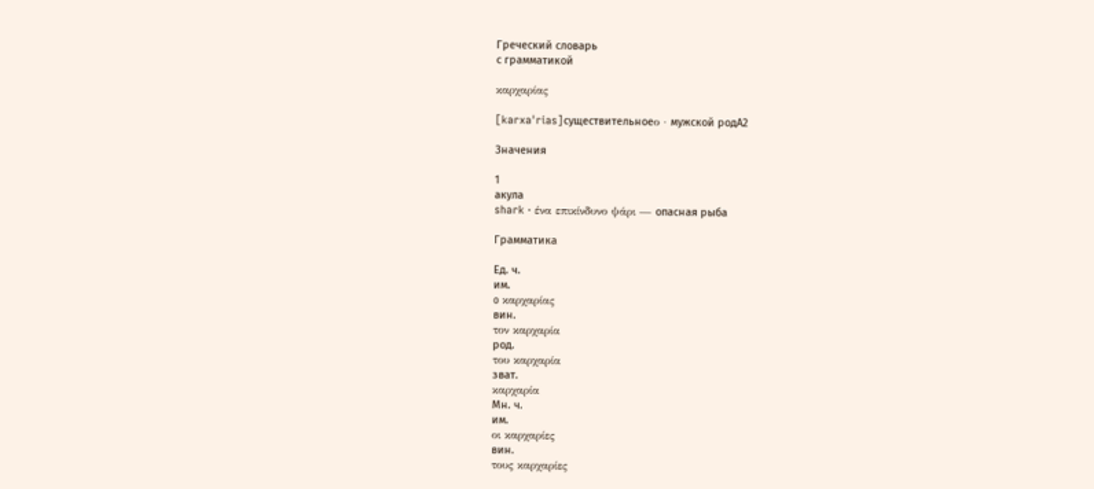Греческий словарь
с грамматикой

καρχαρίας

[karxaˈrias]существительноеο · мужской родA2

Значения

1
акула
shark · ένα επικίνδυνο ψάρι — опасная рыба

Грамматика

Ед. ч.
им.
o καρχαρίας
вин.
τον καρχαρία
род.
του καρχαρία
зват.
καρχαρία
Мн. ч.
им.
οι καρχαρίες
вин.
τους καρχαρίες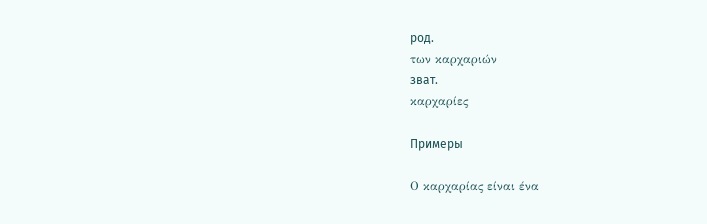род.
των καρχαριών
зват.
καρχαρίες

Примеры

Ο καρχαρίας είναι ένα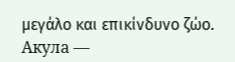μεγάλο και επικίνδυνο ζώο.
Акула —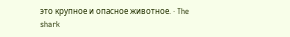это крупное и опасное животное. · The shark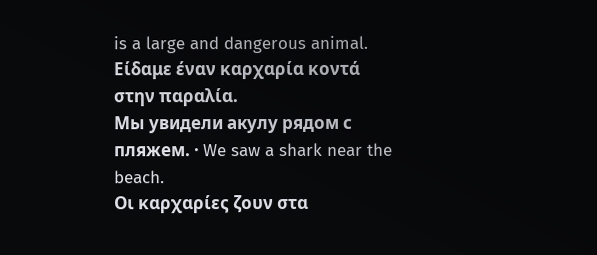is a large and dangerous animal.
Είδαμε έναν καρχαρία κοντά στην παραλία.
Мы увидели акулу рядом с пляжем. · We saw a shark near the beach.
Οι καρχαρίες ζουν στα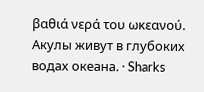βαθιά νερά του ωκεανού.
Акулы живут в глубоких водах океана. · Sharks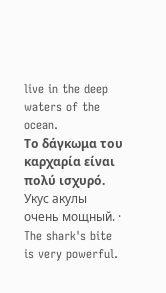live in the deep waters of the ocean.
Το δάγκωμα του καρχαρία είναι πολύ ισχυρό.
Укус акулы очень мощный. · The shark's bite is very powerful.